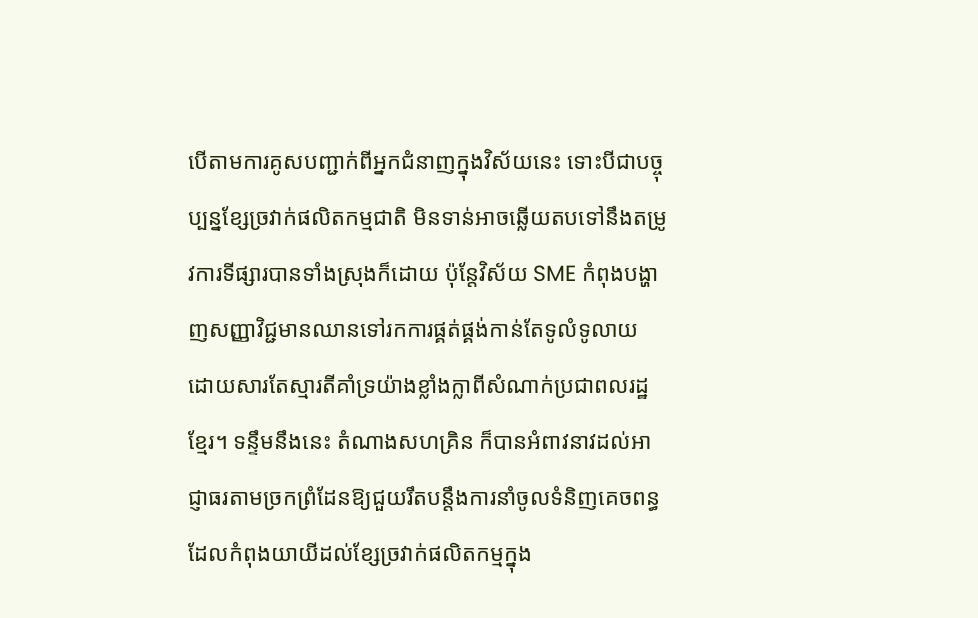បើតាមការគូសបញ្ជាក់ពីអ្នកជំនាញក្នុងវិស័យនេះ ទោះបីជាបច្ចុប្បន្នខ្សែច្រវាក់ផលិតកម្មជាតិ មិនទាន់អាចឆ្លើយតបទៅនឹងតម្រូវការទីផ្សារបានទាំងស្រុងក៏ដោយ ប៉ុន្តែវិស័យ SME កំពុងបង្ហាញសញ្ញាវិជ្ជមានឈានទៅរកការផ្គត់ផ្គង់កាន់តែទូលំទូលាយ ដោយសារតែស្មារតីគាំទ្រយ៉ាងខ្លាំងក្លាពីសំណាក់ប្រជាពលរដ្ឋខ្មែរ។ ទន្ទឹមនឹងនេះ តំណាងសហគ្រិន ក៏បានអំពាវនាវដល់អាជ្ញាធរតាមច្រកព្រំដែនឱ្យជួយរឹតបន្តឹងការនាំចូលទំនិញគេចពន្ធ ដែលកំពុងយាយីដល់ខ្សែច្រវាក់ផលិតកម្មក្នុង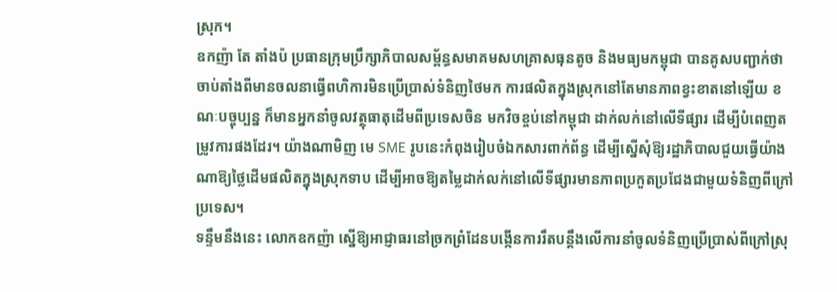ស្រុក។
ឧកញ៉ា តែ តាំងប៉ ប្រធានក្រុមប្រឹក្សាភិបាលសម្ព័ន្ធសមាគមសហគ្រាសធុនតូច និងមធ្យមកម្ពុជា បានគូសបញ្ជាក់ថា ចាប់តាំងពីមានចលនាធ្វើពហិការមិនប្រើប្រាស់ទំនិញថៃមក ការផលិតក្នុងស្រុកនៅតែមានភាពខ្វះខាតនៅឡើយ ខណៈបច្ចុប្បន្ន ក៏មានអ្នកនាំចូលវត្ថុធាតុដើមពីប្រទេសចិន មកវិចខ្ចប់នៅកម្ពុជា ដាក់លក់នៅលើទីផ្សារ ដើម្បីបំពេញតម្រូវការផងដែរ។ យ៉ាងណាមិញ មេ SME រូបនេះកំពុងរៀបចំឯកសារពាក់ព័ន្ធ ដើម្បីស្នើសុំឱ្យរដ្ឋាភិបាលជួយធ្វើយ៉ាងណាឱ្យថ្លៃដើមផលិតក្នុងស្រុកទាប ដើម្បីអាចឱ្យតម្លៃដាក់លក់នៅលើទីផ្សារមានភាពប្រកួតប្រជែងជាមួយទំនិញពីក្រៅប្រទេស។
ទន្ទឹមនឹងនេះ លោកឧកញ៉ា ស្នើឱ្យអាជ្ញាធរនៅច្រកព្រំដែនបង្កើនការរឹតបន្តឹងលើការនាំចូលទំនិញប្រើប្រាស់ពីក្រៅស្រុ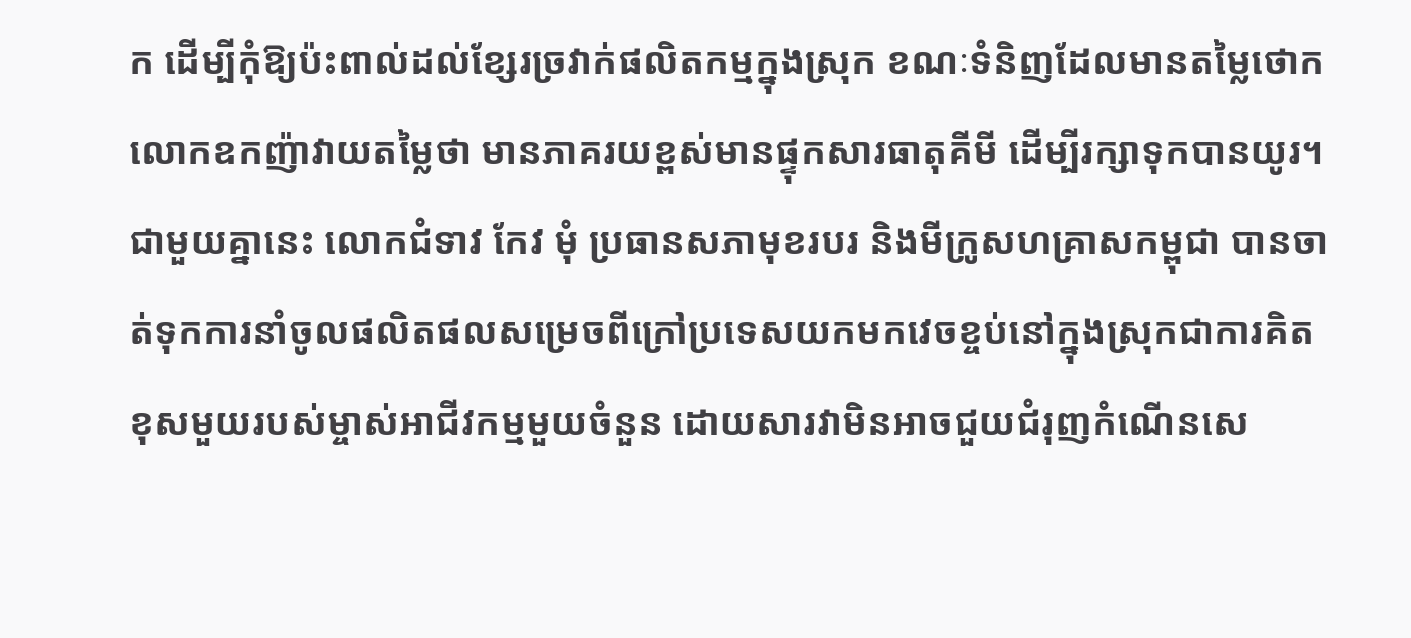ក ដើម្បីកុំឱ្យប៉ះពាល់ដល់ខ្សែរច្រវាក់ផលិតកម្មក្នុងស្រុក ខណៈទំនិញដែលមានតម្លៃថោកលោកឧកញ៉ាវាយតម្លៃថា មានភាគរយខ្ពស់មានផ្ទុកសារធាតុគីមី ដើម្បីរក្សាទុកបានយូរ។
ជាមួយគ្នានេះ លោកជំទាវ កែវ មុំ ប្រធានសភាមុខរបរ និងមីក្រូសហគ្រាសកម្ពុជា បានចាត់ទុកការនាំចូលផលិតផលសម្រេចពីក្រៅប្រទេសយកមកវេចខ្ចប់នៅក្នុងស្រុកជាការគិតខុសមួយរបស់ម្ចាស់អាជីវកម្មមួយចំនួន ដោយសារវាមិនអាចជួយជំរុញកំណើនសេ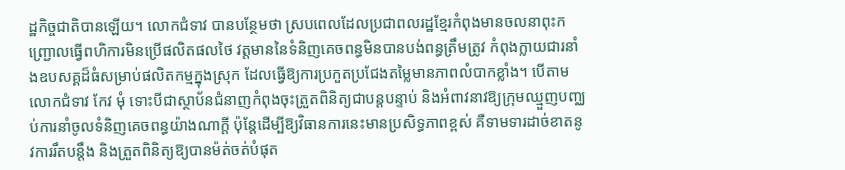ដ្ឋកិច្ចជាតិបានឡើយ។ លោកជំទាវ បានបន្ថែមថា ស្របពេលដែលប្រជាពលរដ្ឋខ្មែរកំពុងមានចលនាពុះកញ្ជ្រោលធ្វើពហិការមិនប្រើផលិតផលថៃ វត្តមាននៃទំនិញគេចពន្ធមិនបានបង់ពន្ធត្រឹមត្រូវ កំពុងក្លាយជារនាំងឧបសគ្គដ៏ធំសម្រាប់ផលិតកម្មក្នុងស្រុក ដែលធ្វើឱ្យការប្រកួតប្រជែងតម្លៃមានភាពលំបាកខ្លាំង។ បើតាមលោកជំទាវ កែវ មុំ ទោះបីជាស្ថាប័នជំនាញកំពុងចុះត្រួតពិនិត្យជាបន្តបន្ទាប់ និងអំពាវនាវឱ្យក្រុមឈ្មួញបញ្ឈប់ការនាំចូលទំនិញគេចពន្ធយ៉ាងណាក្តី ប៉ុន្តែដើម្បីឱ្យវិធានការនេះមានប្រសិទ្ធភាពខ្ពស់ គឺទាមទារដាច់ខាតនូវការរឹតបន្តឹង និងត្រួតពិនិត្យឱ្យបានម៉ត់ចត់បំផុត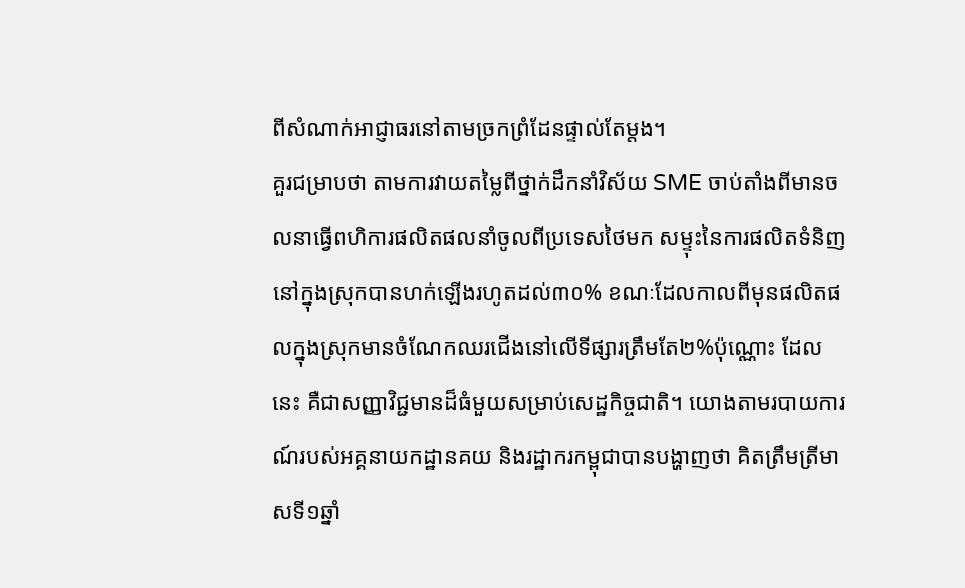ពីសំណាក់អាជ្ញាធរនៅតាមច្រកព្រំដែនផ្ទាល់តែម្តង។
គួរជម្រាបថា តាមការវាយតម្លៃពីថ្នាក់ដឹកនាំវិស័យ SME ចាប់តាំងពីមានចលនាធ្វើពហិការផលិតផលនាំចូលពីប្រទេសថៃមក សម្ទុះនៃការផលិតទំនិញនៅក្នុងស្រុកបានហក់ឡើងរហូតដល់៣០% ខណៈដែលកាលពីមុនផលិតផលក្នុងស្រុកមានចំណែកឈរជើងនៅលើទីផ្សារត្រឹមតែ២%ប៉ុណ្ណោះ ដែលនេះ គឺជាសញ្ញាវិជ្ជមានដ៏ធំមួយសម្រាប់សេដ្ឋកិច្ចជាតិ។ យោងតាមរបាយការណ៍របស់អគ្គនាយកដ្ឋានគយ និងរដ្ឋាករកម្ពុជាបានបង្ហាញថា គិតត្រឹមត្រីមាសទី១ឆ្នាំ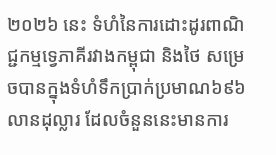២០២៦ នេះ ទំហំនៃការដោះដូរពាណិជ្ជកម្មទ្វេភាគីរវាងកម្ពុជា និងថៃ សម្រេចបានក្នុងទំហំទឹកប្រាក់ប្រមាណ៦៩៦លានដុល្លារ ដែលចំនួននេះមានការ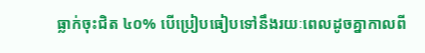ធ្លាក់ចុះជិត ៤០% បើប្រៀបធៀបទៅនឹងរយៈពេលដូចគ្នាកាលពី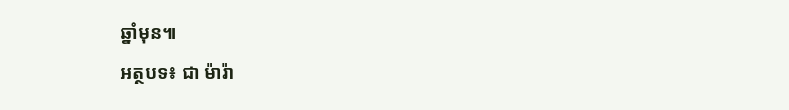ឆ្នាំមុន៕
អត្ថបទ៖ ជា ម៉ារ៉ា